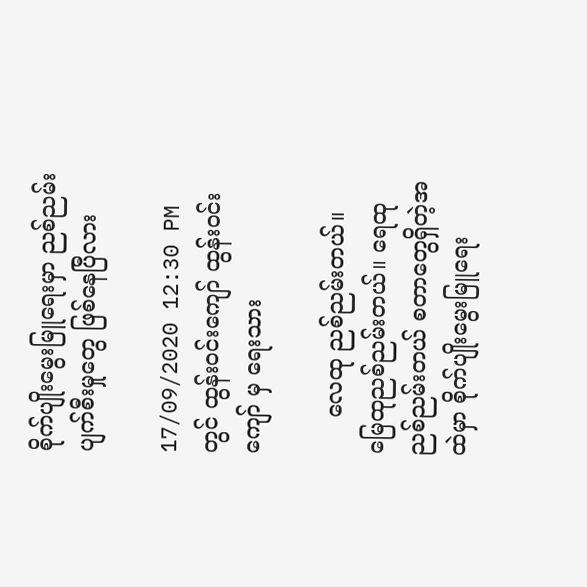စိုက်ပျိုး‌မွေးမြူရေးမှာ ညစ်ညမ်းပျက်စီးမှုတွေ ဖြစ်နေပြီလား

17/09/2020 12:30 PM တွင် ထွန်းဝင်းကျော် ထွန်းဝင်းကျော် မှ ရေးသား

     လေထု ညစ်ညမ်းတယ်။ မြေထုညစ်ညမ်းတယ်။ ရေထုညစ်ညမ်းတယ် စတာတွေရှိတဲ့အထဲမှာ စိုက်ပျိုးမွေးမြူရေး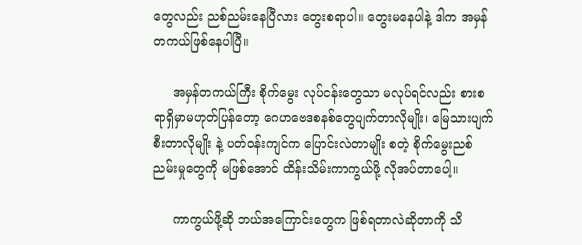တွေလည်း ညစ်ညမ်းနေပြီလား တွေးစရာပါ။ တွေးမနေပါနဲ့ ဒါက အမှန်တကယ်ဖြစ်နေပါပြီ။

     အမှန်တကယ်ကြီး စိုက်မွေး လုပ်ငန်းတွေသာ မလုပ်ရင်လည်း စားစရာရှိမှာမဟုတ်ပြန်တော့ ဂေဟဗေဒစနစ်တွေပျက်တာလိုမျိုး၊ မြေသားပျက်စီးတာလိုမျိုး နဲ့ ပတ်ဝန်းကျင်က ပြောင်းလဲတာမျိုး စတဲ့ စိုက်မွေးညစ်ညမ်းမှုတွေကို မဖြစ်အောင် ထိန်းသိမ်းကာကွယ်ဖို့ လိုအပ်တာပေါ့။

     ကာကွယ်ဖို့ဆို ဘယ်အကြောင်းတွေက ဖြစ်ရတာလဲဆိုတာကို သိ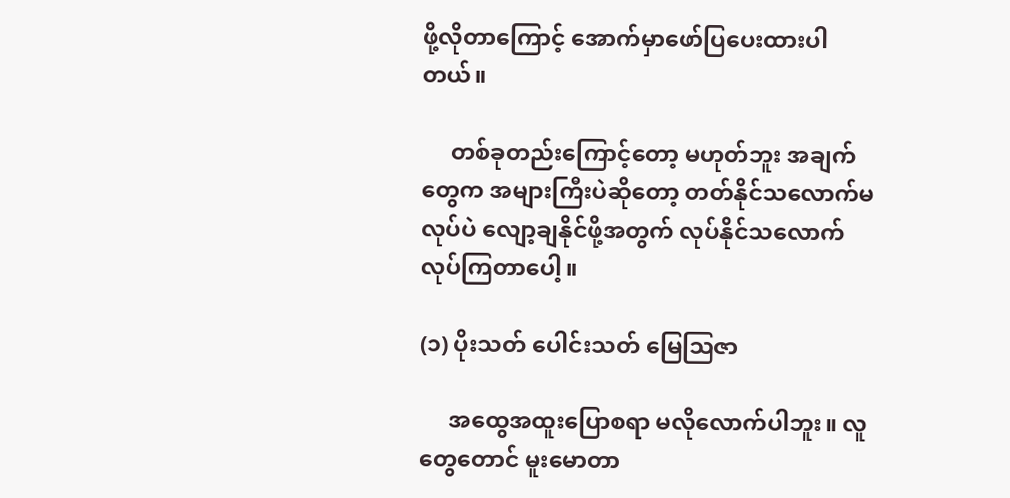ဖို့လိုတာကြောင့် အောက်မှာဖော်ပြပေးထားပါတယ်။

     တစ်ခုတည်းကြောင့်တော့ မဟုတ်ဘူး အချက်တွေက အများကြီးပဲဆိုတော့ တတ်နိုင်သလောက်မလုပ်ပဲ လျော့ချနိုင်ဖို့အတွက် လုပ်နိုင်သလောက် လုပ်ကြတာပေါ့။

(၁) ပိုးသတ် ပေါင်းသတ် မြေဩဇာ

     အထွေအထူးပြောစရာ မလိုလောက်ပါဘူး။ လူတွေတောင် မူးမောတာ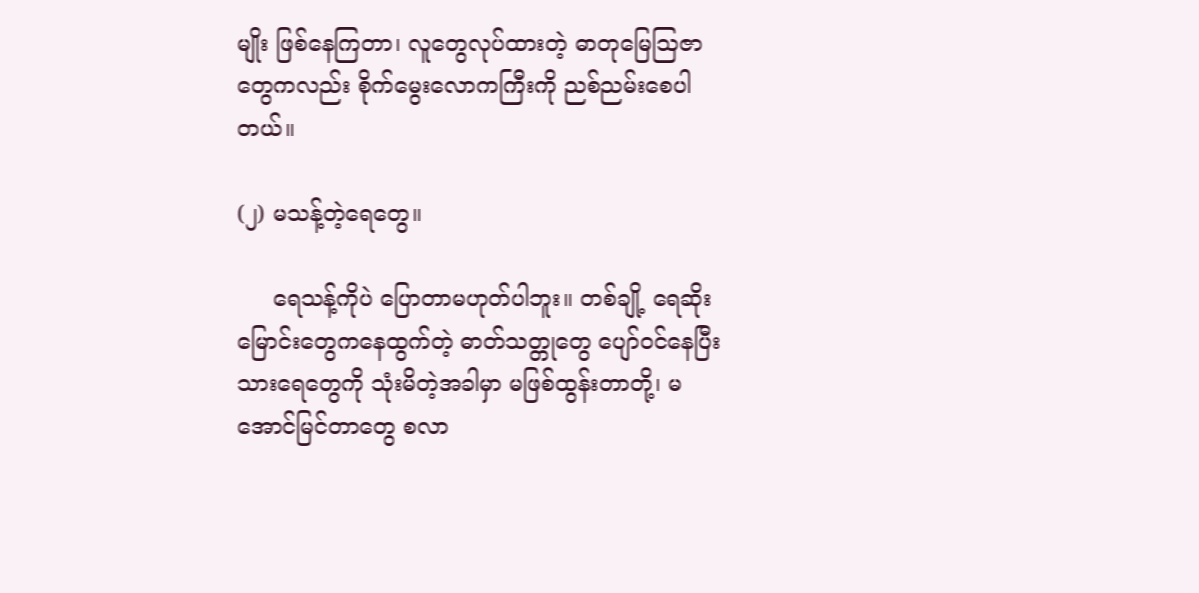မျိုး ဖြစ်နေကြတာ၊ လူတွေလုပ်ထားတဲ့ ဓာတုမြေဩဇာတွေကလည်း စိုက်မွေးလောကကြီးကို ညစ်ညမ်းစေပါတယ်။

(၂) မသန့်တဲ့ရေတွေ။

     ရေသန့်ကိုပဲ ပြောတာမဟုတ်ပါဘူး။ တစ်ချို့ ရေဆိုးမြောင်းတွေကနေထွက်တဲ့ ဓာတ်သတ္တုတွေ ပျော်ဝင်နေပြီးသားရေ‌တွေကို သုံးမိတဲ့အခါမှာ မဖြစ်ထွန်းတာတို့၊ မအောင်မြင်တာတွေ စလာ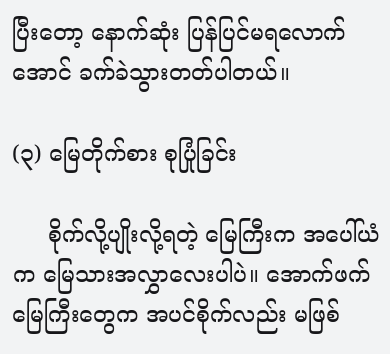ပြီးတော့ နောက်ဆုံး ပြန်ပြင်မရလောက်အောင် ခက်ခဲသွားတတ်ပါတယ်။

(၃) မြေတိုက်စား စုပြုံခြင်း

     စိုက်လို့ပျိုးလို့ရတဲ့ မြေကြီးက အပေါ်ယံက မြေသားအလွှာလေးပါပဲ။ အောက်ဖက်မြေကြီးတွေက အပင်စိုက်လည်း မဖြစ်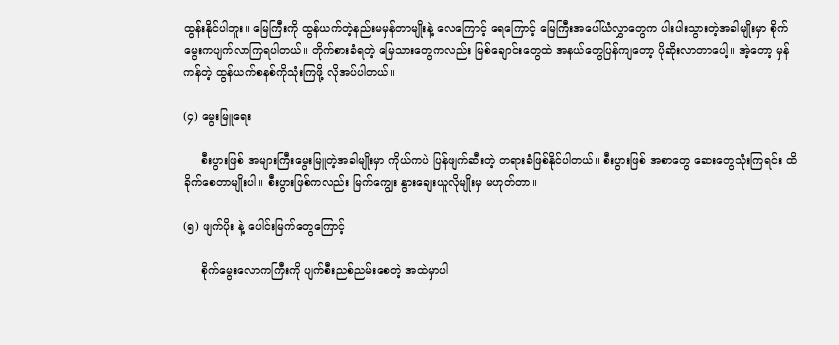ထွန်းနိုင်ပါဘူး။ မြေကြီးကို ထွန်ယက်တဲ့နည်းမမှန်တာမျိုးနဲ့ လေကြောင့် ရေကြောင့် မြေကြီးအပေါ်ယံလွှာတွေက ပါးပါးသွားတဲ့အခါမျိုးမှာ စိုက်မွေးကပျက်လာကြရပါတယ်။ တိုက်စားခံရတဲ့ မြေသားတွေကလည်း မြစ်ချောင်းတွေထဲ အနယ်တွေပြန်ကျတော့ ပိုဆိုးလာတာပေါ့။ အဲ့တော့ မှန်ကန်တဲ့ ထွန်ယက်စနစ်ကိုသုံးကြဖို့ လိုအပ်ပါတယ်။

(၄) မွေးမြူရေး

     စီးပွားဖြစ် အများကြီးမွေးမြူတဲ့အခါမျိုးမှာ ကိုယ်ကပဲ ပြန်ဖျက်ဆီးတဲ့ တရားခံဖြစ်နိုင်ပါတယ်။ စီးပွားဖြစ် အစာတွေ ဆေးတွေသုံးကြရင်း ထိခိုက်စေတာမျိုးပါ။ စီးပွားဖြစ်ကလည်း မြက်ကျွေး နွားချေးယူလိုမျိုးမှ မဟုတ်တာ။

(၅) ဖျက်ပိုး နဲ့ ပေါင်းမြက်တွေကြောင့်

     စိုက်မွေးလောကကြီးကို ပျက်စီးညစ်ညမ်းစေတဲ့ အထဲမှာပါ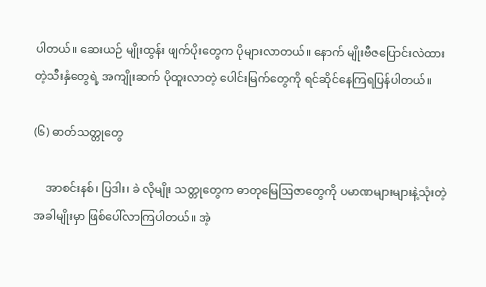ပါတယ်။ ဆေးယဉ် မျိုးထွန်း ဖျက်ပိုးတွေက ပိုများလာတယ်။ နောက် မျိုးဗီဇပြောင်းလဲထားတဲ့သီးနှံတွေရဲ့ အကျိုးဆက် ပိုထူးလာတဲ့ ပေါင်းမြက်တွေကို ရင်ဆိုင်နေကြရပြန်ပါတယ်။

(၆) ဓာတ်သတ္တုတွေ

    အာစင်းနစ်၊ ပြဒါး၊ ခဲ လိုမျိုး သတ္တုတွေက ဓာတုမြေဩဇာတွေကို ပမာဏများများနဲ့သုံးတဲ့အခါမျိုးမှာ ဖြစ်ပေါ်လာကြပါတယ်။ အဲ့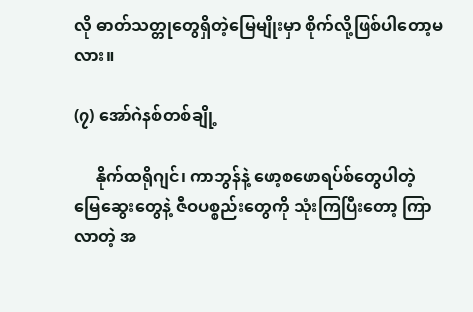လို ဓာတ်သတ္တုတွေရှိတဲ့မြေမျိုးမှာ စိုက်လို့ဖြစ်ပါတော့မလား။

(၇) အော်ဂဲနစ်တစ်ချို့

     နိုက်ထရိုဂျင်၊ ကာဘွန်နဲ့ ဖော့စဖောရပ်စ်တွေပါတဲ့ မြေဆွေးတွေနဲ့ ဇီဝပစ္စည်းတွေကို သုံးကြပြီးတော့ ကြာလာတဲ့ အ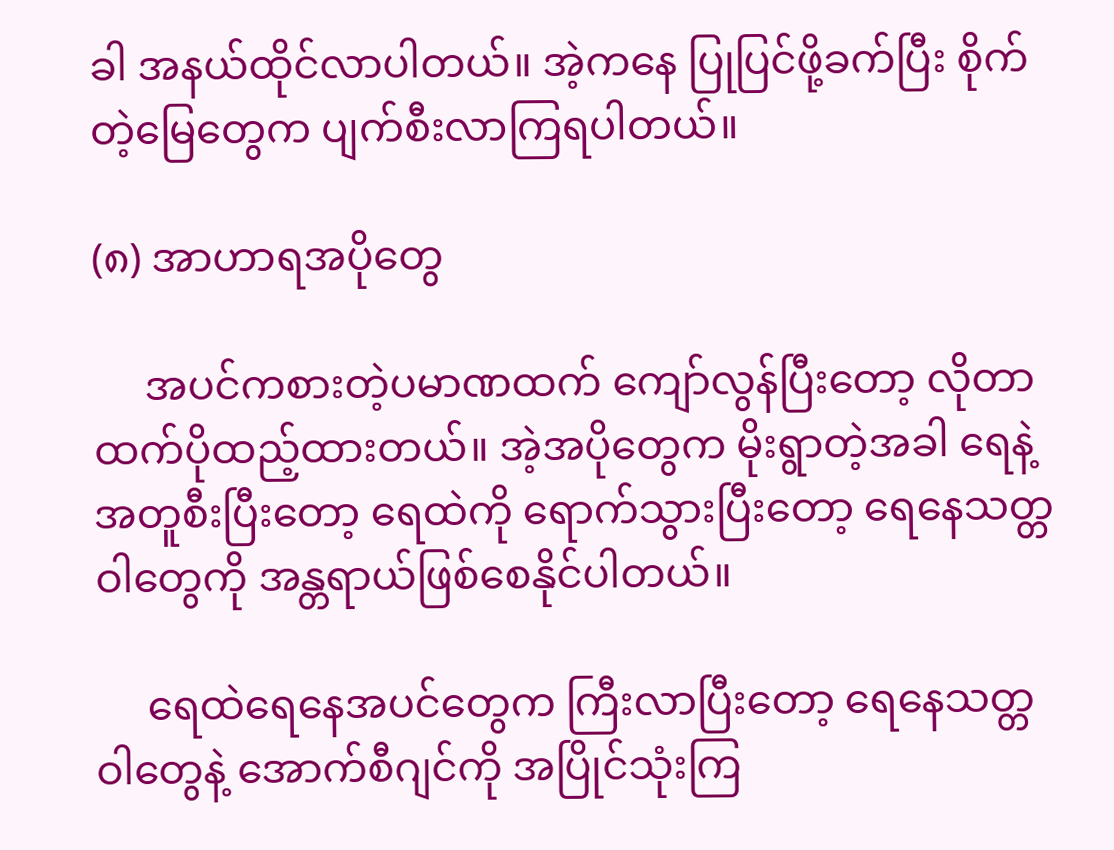ခါ အနယ်ထိုင်လာပါတယ်။ အဲ့ကနေ ပြုပြင်ဖို့ခက်ပြီး စိုက်တဲ့မြေတွေက ပျက်စီးလာကြရပါတယ်။

(၈) အာဟာရအပိုတွေ

     အပင်ကစားတဲ့ပမာဏထက် ကျော်လွန်ပြီးတော့ လိုတာထက်ပိုထည့်ထားတယ်။ အဲ့အပိုတွေက မိုးရွာတဲ့အခါ ရေနဲ့အတူစီးပြီးတော့ ရေထဲကို ရောက်သွားပြီးတော့ ရေနေသတ္တဝါတွေကို အန္တရာယ်ဖြစ်စေနိုင်ပါတယ်။

     ရေထဲရေနေအပင်တွေက ကြီးလာပြီးတော့ ရေနေသတ္တဝါတွေနဲ့ အောက်စီဂျင်ကို အပြိုင်သုံးကြ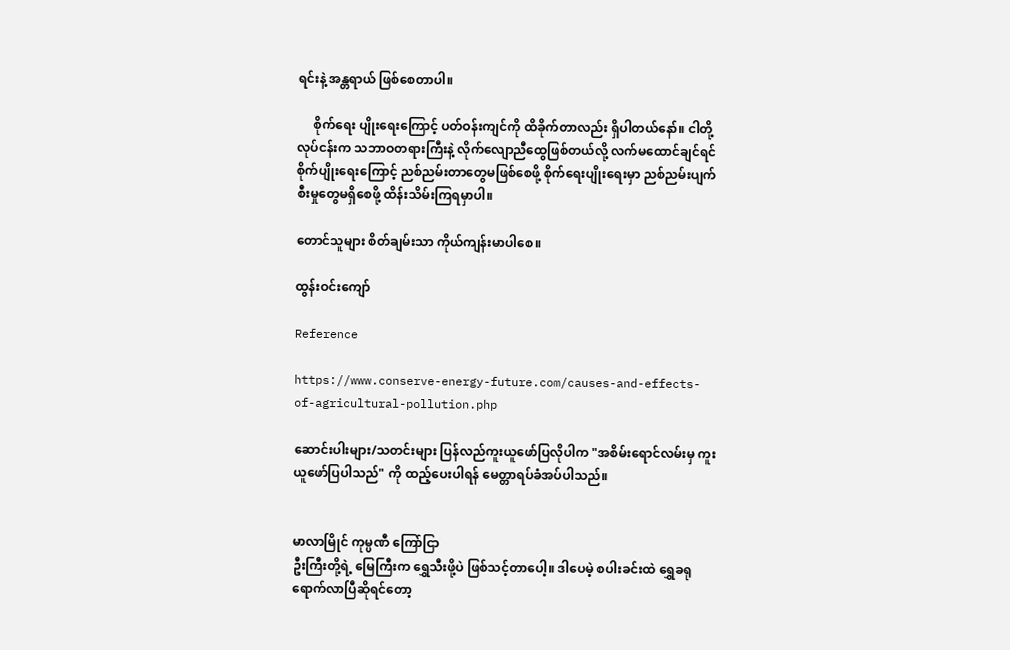ရင်းနဲ့ အန္တရာယ် ဖြစ်စေတာပါ။

     စိုက်ရေး ပျိုးရေးကြောင့် ပတ်ဝန်းကျင်ကို ထိခိုက်တာလည်း ရှိပါတယ်နော်။ ငါတို့လုပ်ငန်းက သဘာဝတရားကြီးနဲ့ လိုက်‌လျောညီထွေဖြစ်တယ်လို့ လက်မထောင်ချင်ရင် စိုက်ပျိုးရေးကြောင့် ညစ်ညမ်းတာတွေမဖြစ်စေဖို့ စိုက်ရေးပျိုးရေးမှာ ညစ်ညမ်းပျက်စီးမှုတွေမရှိစေဖို့ ထိန်းသိမ်းကြရမှာပါ။

တောင်သူများ စိတ်ချမ်းသာ ကိုယ်ကျန်းမာပါစေ။

ထွန်းဝင်းကျော်

Reference

https://www.conserve-energy-future.com/causes-and-effects-of-agricultural-pollution.php

ဆောင်းပါးများ/သတင်းများ ပြန်လည်ကူးယူဖော်ပြလိုပါက "အစိမ်းရောင်လမ်းမှ ကူးယူဖော်ပြပါသည်" ကို ထည့်ပေးပါရန် မေတ္တာရပ်ခံအပ်ပါသည်။


မာလာမြိုင် ကုမ္ပဏီ ကြော်ငြာ
ဦးကြီးတို့ရဲ့ မြေကြီးက ရွှေသီးဖို့ပဲ ဖြစ်သင့်တာပေါ့။ ဒါပေမဲ့ စပါးခင်းထဲ ရွှေခရုရောက်လာပြီဆိုရင်တော့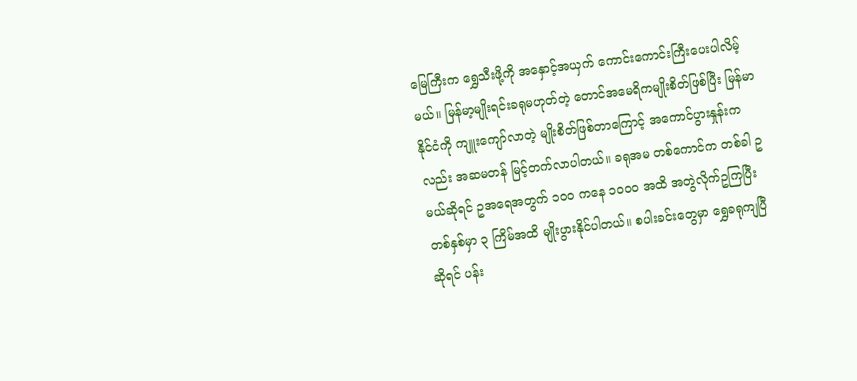မြေကြီးက ရွှေသီးဖို့ကို အနှောင့်အယှက် ကောင်းကောင်းကြီးပေးပါလိမ့်မယ်။ မြန်မာ့မျိုးရင်းခရုမဟုတ်တဲ့ တောင်အမေရိကမျိုးစိတ်ဖြစ်ပြီး မြန်မာနိုင်ငံကို ကျူးကျော်လာတဲ့ မျိုးစိတ်ဖြစ်တာကြောင့် အကောင်ပွားနှုန်းကလည်း အဆမတန် မြင့်တက်လာပါတယ်။ ခရုအမ တစ်ကောင်က တစ်ခါ ဥ မယ်ဆိုရင် ဥအရေအတွက် ၁၀၀ ကနေ ၁၀၀၀ အထိ အတွဲလိုက်ဥကြပြီး တစ်နှစ်မှာ ၃ ကြိမ်အထိ မျိုးပွားနိုင်ပါတယ်။ စပါးခင်းတွေမှာ ရွှေခရုကျပြီဆိုရင် ပန်း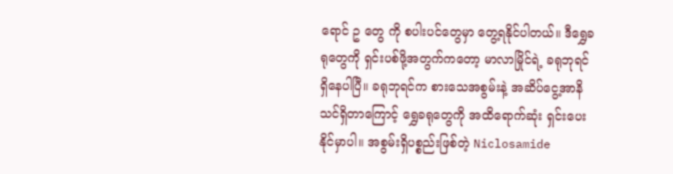ရောင် ဥ တွေ ကို စပါးပင်တွေမှာ တွေ့ရနိုင်ပါတယ်။ ဒီရွှေခရုတွေကို ရှင်းပစ်ဖို့အတွက်ကတော့ မာလာမြိုင်ရဲ့ ခရုဘုရင် ရှိနေပါပြီ။ ခရုဘုရင်က စားသေအစွမ်းနဲ့ အဆိပ်ငွေ့အာနိသင်ရှိတာကြောင့် ရွှေခရုတွေကို အထိရောက်ဆုံး ရှင်းပေးနိုင်မှာပါ။ အစွမ်းရှိပစ္စည်းဖြစ်တဲ့ Niclosamide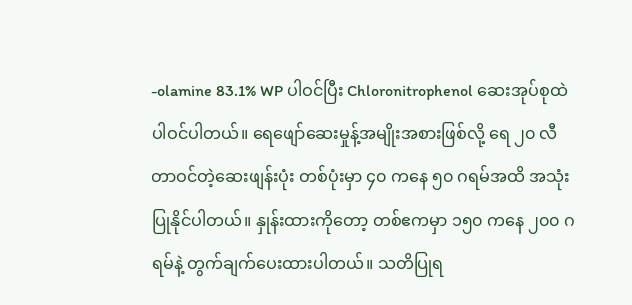-olamine 83.1% WP ပါဝင်ပြီး Chloronitrophenol ဆေးအုပ်စုထဲ ပါဝင်ပါတယ်။ ရေဖျော်ဆေးမှုန့်အမျိုးအစားဖြစ်လို့ ရေ ၂၀ လီတာဝင်တဲ့ဆေးဖျန်းပုံး တစ်ပုံးမှာ ၄၀ ကနေ ၅၀ ဂရမ်အထိ အသုံးပြုနိုင်ပါတယ်။ နှုန်းထားကိုတော့ တစ်ဧကမှာ ၁၅၀ ကနေ ၂၀၀ ဂရမ်နဲ့ တွက်ချက်ပေးထားပါတယ်။ သတိပြုရ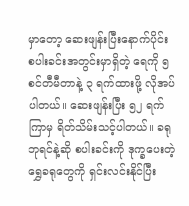မှာတော့ ဆေးဖျန်းပြီးနောက်ပိုင်း စပါးခင်းအတွင်းမှာရှိတဲ့ ရေကို ၅ စင်တီမီတာနဲ့ ၃ ရက်ထားဖို့ လိုအပ်ပါတယ်။ ဆေးဖျန်းပြီး ၅၂ ရက်ကြာမှ ရိတ်သိမ်းသင့်ပါတယ်။ ခရုဘုရင်နဲ့ဆို စပါးခင်းကို ဒုက္ခပေးတဲ့ ရွှေခရုတွေကို ရှင်းလင်းနိုင်ပြီး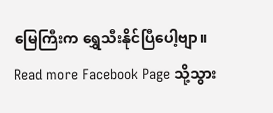မြေကြီးက ရွှေသီးနိုင်ပြီပေါ့ဗျာ။
Read more Facebook Page သို့သွား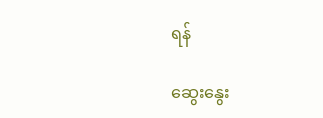ရန်

ဆွေးနွေး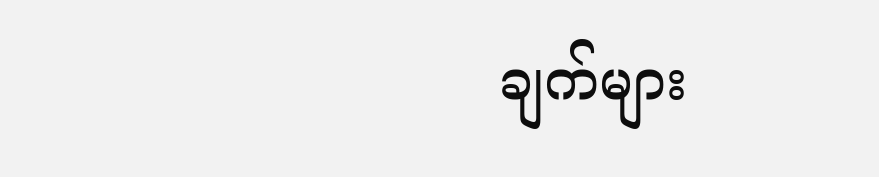ချက်များ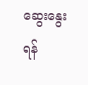ဆွေးနွေးရန်